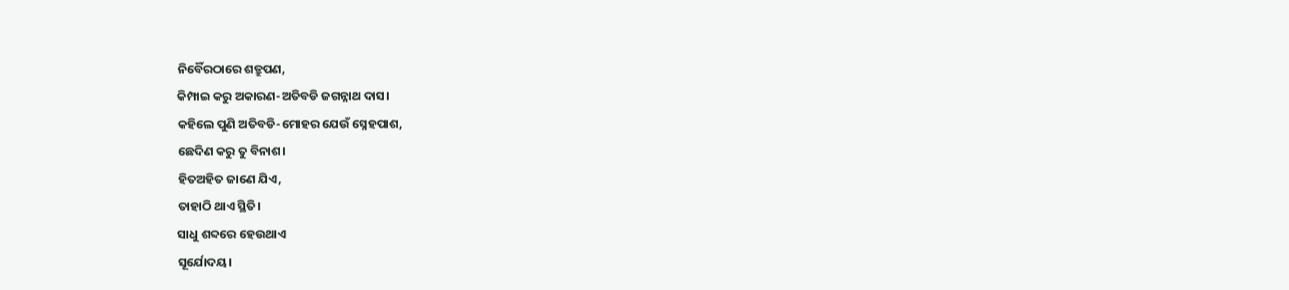ନିର୍ବୈରଠାରେ ଶତ୍ରୁପଣ,
କିମ୍ପାଇ କରୁ ଅକାରଣ-ଅତିବଡି ଜଗନ୍ନାଥ ଦାସ।
କହିଲେ ପୁଣି ଅତିବଡି-ମୋହର ଯେଉଁ ସ୍ନେହପାଶ,
ଛେଦିଣ କରୁ ତୁ ବିନାଶ।
ହିତଅହିତ ଜାଣେ ଯିଏ,
ତାହାଠି ଥାଏ ସ୍ଥିତି।
ସାଧୁ ଶବ୍ଦରେ ହେଉଥାଏ
ସୂର୍ଯୋଦୟ।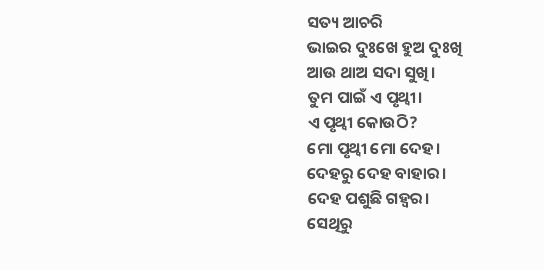ସତ୍ୟ ଆଚରି
ଭାଇର ଦୁଃଖେ ହୁଅ ଦୁଃଖି
ଆଉ ଥାଅ ସଦା ସୁଖି।
ତୁମ ପାଇଁ ଏ ପୃଥ୍ୱୀ।
ଏ ପୃଥ୍ୱୀ କୋଉଠି?
ମୋ ପୃଥ୍ୱୀ ମୋ ଦେହ।
ଦେହରୁ ଦେହ ବାହାର।
ଦେହ ପଶୁଛି ଗହ୍ୱର।
ସେଥିରୁ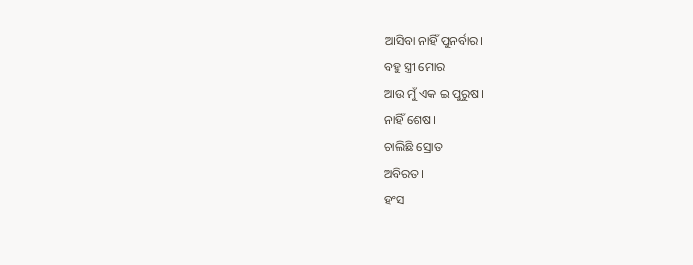ଆସିବା ନାହିଁ ପୁନର୍ବାର।
ବହୁ ସ୍ତ୍ରୀ ମୋର
ଆଉ ମୁଁ ଏକ ଇ ପୁରୁଷ।
ନାହିଁ ଶେଷ।
ଚାଲିଛି ସ୍ରୋତ
ଅବିରତ।
ହଂସ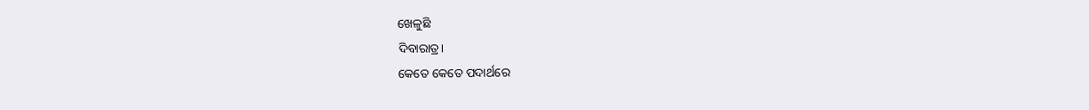ଖେଳୁଛି
ଦିବାରାତ୍ର।
କେତେ କେତେ ପଦାର୍ଥରେ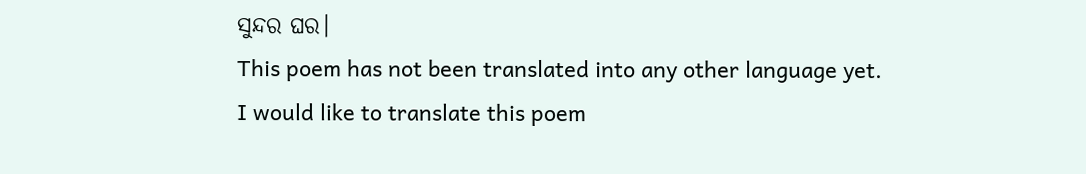ସୁନ୍ଦର ଘର।
This poem has not been translated into any other language yet.
I would like to translate this poem